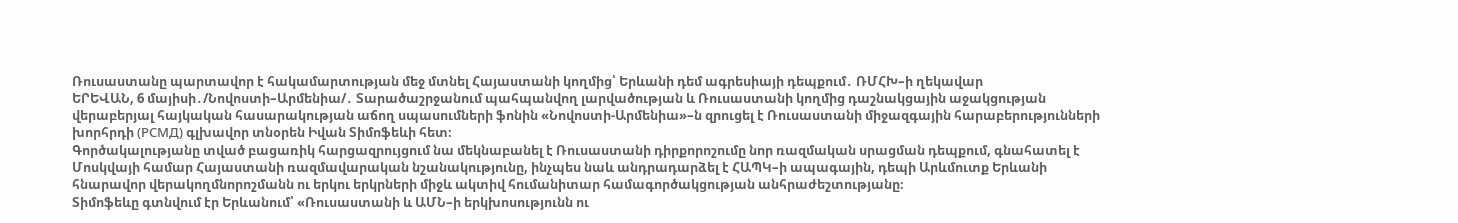Ռուսաստանը պարտավոր է հակամարտության մեջ մտնել Հայաստանի կողմից՝ Երևանի դեմ ագրեսիայի դեպքում․ ՌՄՀԽ–ի ղեկավար
ԵՐԵՎԱՆ, 6 մայիսի․/Նովոստի–Արմենիա/․ Տարածաշրջանում պահպանվող լարվածության և Ռուսաստանի կողմից դաշնակցային աջակցության վերաբերյալ հայկական հասարակության աճող սպասումների ֆոնին «Նովոստի-Արմենիա»–ն զրուցել է Ռուսաստանի միջազգային հարաբերությունների խորհրդի (РСМД) գլխավոր տնօրեն Իվան Տիմոֆեևի հետ։
Գործակալությանը տված բացառիկ հարցազրույցում նա մեկնաբանել է Ռուսաստանի դիրքորոշումը նոր ռազմական սրացման դեպքում, գնահատել է Մոսկվայի համար Հայաստանի ռազմավարական նշանակությունը, ինչպես նաև անդրադարձել է ՀԱՊԿ–ի ապագային, դեպի Արևմուտք Երևանի հնարավոր վերակողմնորոշմանն ու երկու երկրների միջև ակտիվ հումանիտար համագործակցության անհրաժեշտությանը։
Տիմոֆեևը գտնվում էր Երևանում՝ «Ռուսաստանի և ԱՄՆ–ի երկխոսությունն ու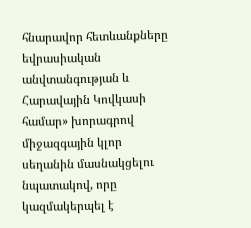հնարավոր հետևանքները եվրասիական անվտանգության և Հարավային Կովկասի համար» խորագրով միջազգային կլոր սեղանին մասնակցելու նպատակով, որը կազմակերպել է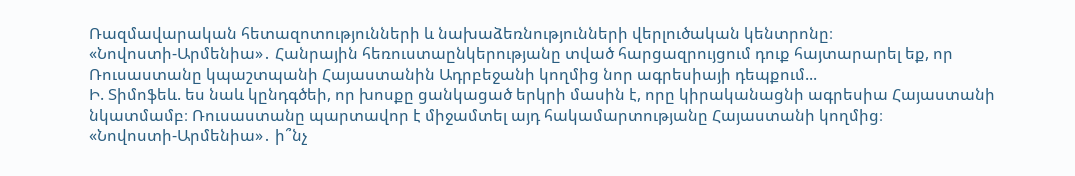Ռազմավարական հետազոտությունների և նախաձեռնությունների վերլուծական կենտրոնը։
«Նովոստի-Արմենիա»․ Հանրային հեռուստաընկերությանը տված հարցազրույցում դուք հայտարարել եք, որ Ռուսաստանը կպաշտպանի Հայաստանին Ադրբեջանի կողմից նոր ագրեսիայի դեպքում...
Ի. Տիմոֆեև. ես նաև կընդգծեի, որ խոսքը ցանկացած երկրի մասին է, որը կիրականացնի ագրեսիա Հայաստանի նկատմամբ։ Ռուսաստանը պարտավոր է միջամտել այդ հակամարտությանը Հայաստանի կողմից։
«Նովոստի-Արմենիա»․ ի՞նչ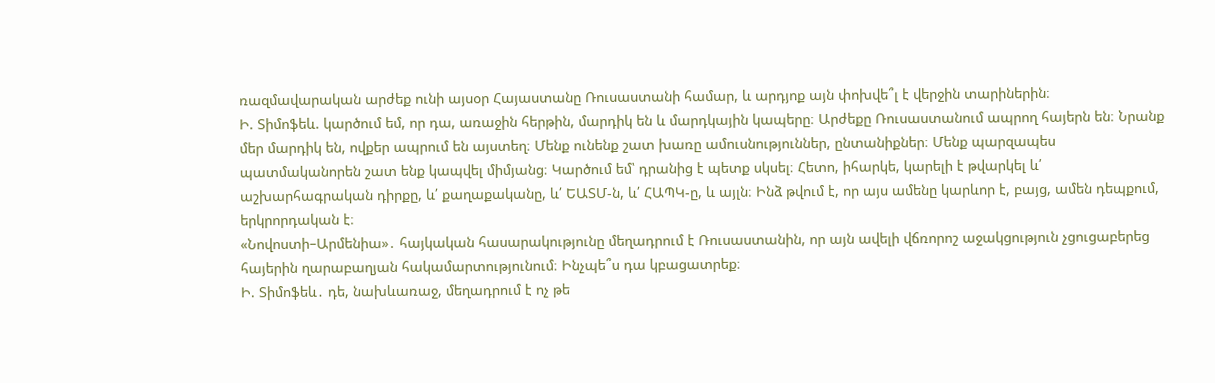ռազմավարական արժեք ունի այսօր Հայաստանը Ռուսաստանի համար, և արդյոք այն փոխվե՞լ է վերջին տարիներին։
Ի. Տիմոֆեև. կարծում եմ, որ դա, առաջին հերթին, մարդիկ են և մարդկային կապերը։ Արժեքը Ռուսաստանում ապրող հայերն են։ Նրանք մեր մարդիկ են, ովքեր ապրում են այստեղ։ Մենք ունենք շատ խառը ամուսնություններ, ընտանիքներ։ Մենք պարզապես պատմականորեն շատ ենք կապվել միմյանց։ Կարծում եմ՝ դրանից է պետք սկսել։ Հետո, իհարկե, կարելի է թվարկել և՛ աշխարհագրական դիրքը, և՛ քաղաքականը, և՛ ԵԱՏՄ-ն, և՛ ՀԱՊԿ-ը, և այլն։ Ինձ թվում է, որ այս ամենը կարևոր է, բայց, ամեն դեպքում, երկրորդական է։
«Նովոստի–Արմենիա»․ հայկական հասարակությունը մեղադրում է Ռուսաստանին, որ այն ավելի վճռորոշ աջակցություն չցուցաբերեց հայերին ղարաբաղյան հակամարտությունում։ Ինչպե՞ս դա կբացատրեք։
Ի. Տիմոֆեև․ դե, նախևառաջ, մեղադրում է ոչ թե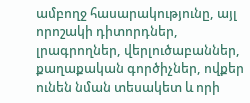ամբողջ հասարակությունը, այլ որոշակի դիտորդներ, լրագրողներ, վերլուծաբաններ, քաղաքական գործիչներ, ովքեր ունեն նման տեսակետ և որի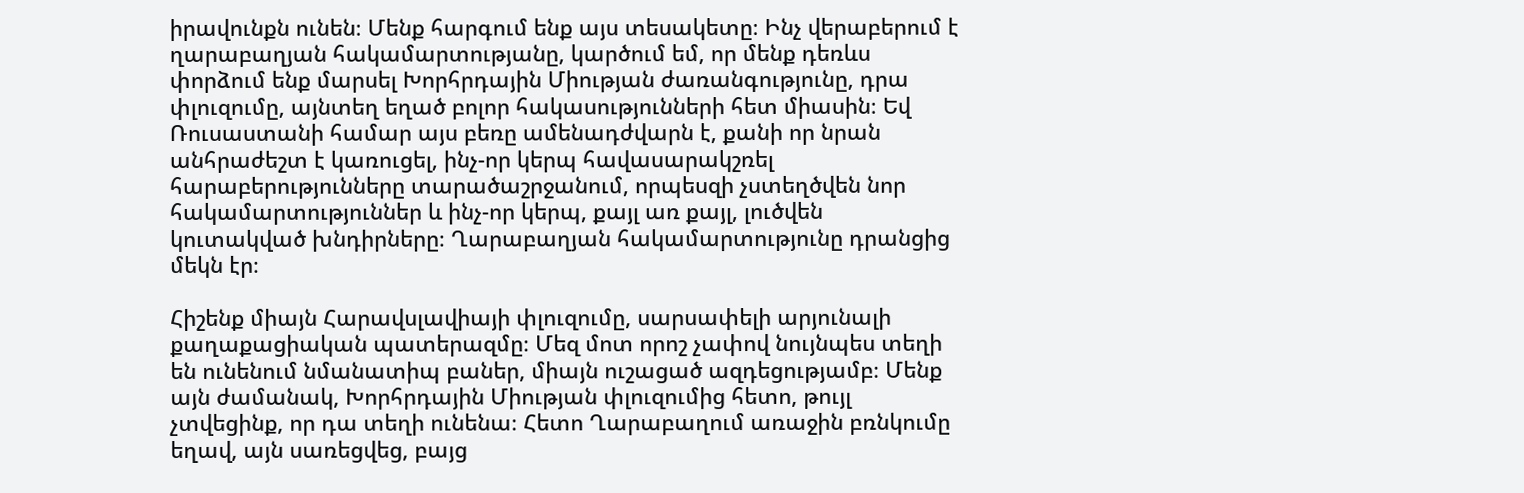իրավունքն ունեն։ Մենք հարգում ենք այս տեսակետը։ Ինչ վերաբերում է ղարաբաղյան հակամարտությանը, կարծում եմ, որ մենք դեռևս փորձում ենք մարսել Խորհրդային Միության ժառանգությունը, դրա փլուզումը, այնտեղ եղած բոլոր հակասությունների հետ միասին։ Եվ Ռուսաստանի համար այս բեռը ամենադժվարն է, քանի որ նրան անհրաժեշտ է կառուցել, ինչ-որ կերպ հավասարակշռել հարաբերությունները տարածաշրջանում, որպեսզի չստեղծվեն նոր հակամարտություններ և ինչ-որ կերպ, քայլ առ քայլ, լուծվեն կուտակված խնդիրները։ Ղարաբաղյան հակամարտությունը դրանցից մեկն էր։

Հիշենք միայն Հարավսլավիայի փլուզումը, սարսափելի արյունալի քաղաքացիական պատերազմը։ Մեզ մոտ որոշ չափով նույնպես տեղի են ունենում նմանատիպ բաներ, միայն ուշացած ազդեցությամբ։ Մենք այն ժամանակ, Խորհրդային Միության փլուզումից հետո, թույլ չտվեցինք, որ դա տեղի ունենա։ Հետո Ղարաբաղում առաջին բռնկումը եղավ, այն սառեցվեց, բայց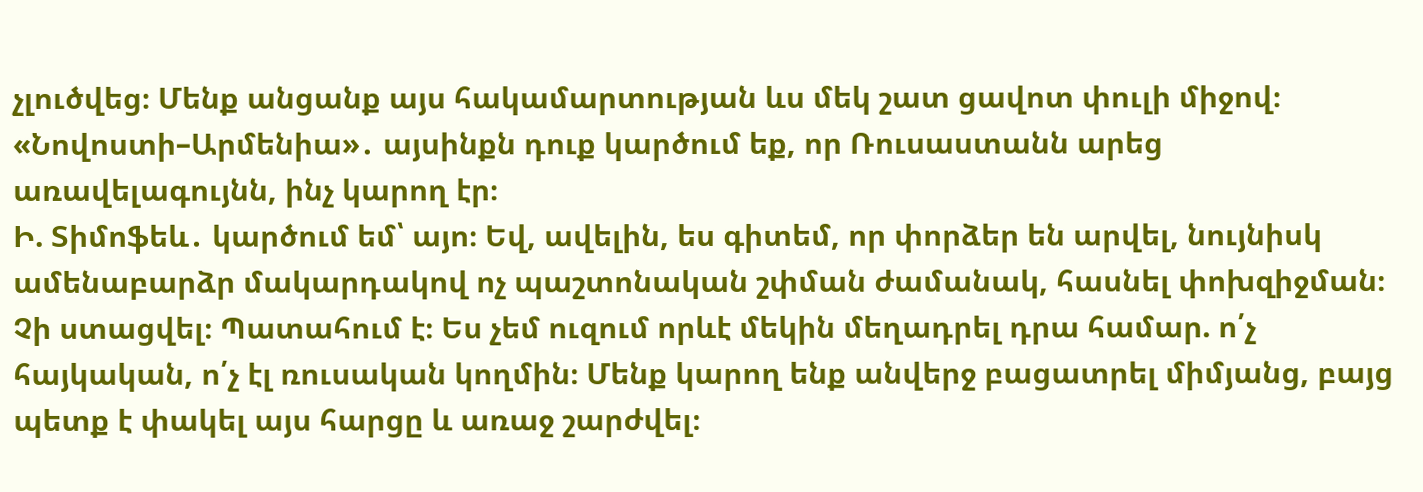չլուծվեց։ Մենք անցանք այս հակամարտության ևս մեկ շատ ցավոտ փուլի միջով։
«Նովոստի–Արմենիա»․ այսինքն դուք կարծում եք, որ Ռուսաստանն արեց առավելագույնն, ինչ կարող էր։
Ի. Տիմոֆեև․ կարծում եմ՝ այո։ Եվ, ավելին, ես գիտեմ, որ փորձեր են արվել, նույնիսկ ամենաբարձր մակարդակով ոչ պաշտոնական շփման ժամանակ, հասնել փոխզիջման։ Չի ստացվել։ Պատահում է։ Ես չեմ ուզում որևէ մեկին մեղադրել դրա համար. ո՛չ հայկական, ո՛չ էլ ռուսական կողմին։ Մենք կարող ենք անվերջ բացատրել միմյանց, բայց պետք է փակել այս հարցը և առաջ շարժվել։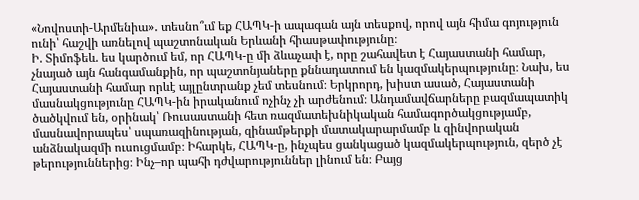«Նովոստի-Արմենիա»․ տեսնո՞ւմ եք ՀԱՊԿ-ի ապագան այն տեսքով, որով այն հիմա գոյություն ունի՝ հաշվի առնելով պաշտոնական Երևանի հիասթափությունը։
Ի. Տիմոֆեև. ես կարծում եմ, որ ՀԱՊԿ-ը մի ձևաչափ է, որը շահավետ է Հայաստանի համար, չնայած այն հանգամանքին, որ պաշտոնյաները քննադատում են կազմակերպությունը։ Նախ, ես Հայաստանի համար որևէ այլընտրանք չեմ տեսնում։ Երկրորդ, խիստ ասած, Հայաստանի մասնակցությունը ՀԱՊԿ-ին իրականում ոչինչ չի արժենում։ Անդամավճարները բազմապատիկ ծածկվում են, օրինակ՝ Ռուսաստանի հետ ռազմատեխնիկական համագործակցությամբ, մասնավորապես՝ սպառազինության, զինամթերքի մատակարարմամբ և զինվորական անձնակազմի ուսուցմամբ։ Իհարկե, ՀԱՊԿ-ը, ինչպես ցանկացած կազմակերպություն, զերծ չէ թերություններից։ Ինչ–որ պահի դժվարություններ լինում են։ Բայց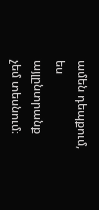ամեն դեպքում, ես այլընտրանք չեմ տեսնում։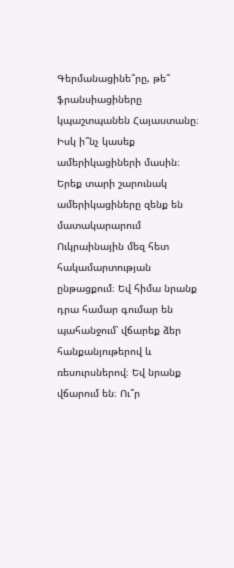Գերմանացինե՞րը, թե՞ ֆրանսիացիները կպաշտպանեն Հայաստանը։ Իսկ ի՞նչ կասեք ամերիկացիների մասին։ Երեք տարի շարունակ ամերիկացիները զենք են մատակարարում Ուկրաինային մեզ հետ հակամարտության ընթացքում։ Եվ հիմա նրանք դրա համար գումար են պահանջում՝ վճարեք ձեր հանքանյութերով և ռեսուրսներով։ Եվ նրանք վճարում են։ Ու՞ր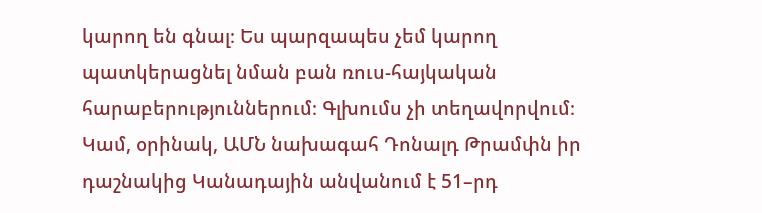կարող են գնալ։ Ես պարզապես չեմ կարող պատկերացնել նման բան ռուս-հայկական հարաբերություններում։ Գլխումս չի տեղավորվում։
Կամ, օրինակ, ԱՄՆ նախագահ Դոնալդ Թրամփն իր դաշնակից Կանադային անվանում է 51–րդ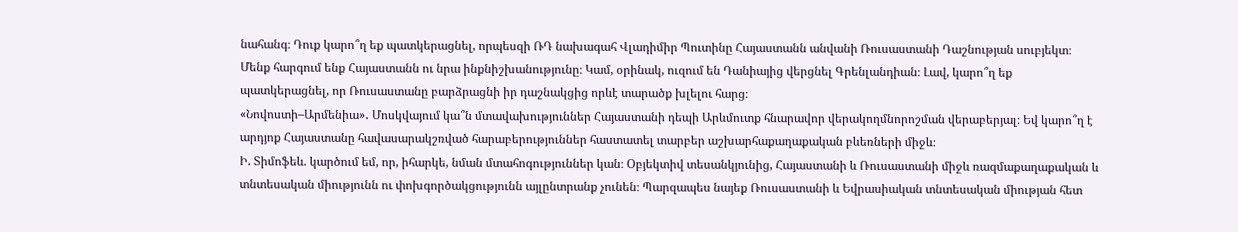նահանգ։ Դուք կարո՞ղ եք պատկերացնել, որպեսզի ՌԴ նախագահ Վլադիմիր Պուտինը Հայաստանն անվանի Ռուսաստանի Դաշնության սուբյեկտ։ Մենք հարգում ենք Հայաստանն ու նրա ինքնիշխանությունը։ Կամ, օրինակ, ուզում են Դանիայից վերցնել Գրենլանդիան։ Լավ, կարո՞ղ եք պատկերացնել, որ Ռուսաստանը բարձրացնի իր դաշնակցից որևէ տարածք խլելու հարց։
«Նովոստի–Արմենիա»․ Մոսկվայում կա՞ն մտավախություններ Հայաստանի դեպի Արևմուտք հնարավոր վերակողմնորոշման վերաբերյալ։ Եվ կարո՞ղ է արդյոք Հայաստանը հավասարակշռված հարաբերություններ հաստատել տարբեր աշխարհաքաղաքական բևեռների միջև։
Ի. Տիմոֆեև. կարծում եմ, որ, իհարկե, նման մտահոգություններ կան։ Օբյեկտիվ տեսանկյունից, Հայաստանի և Ռուսաստանի միջև ռազմաքաղաքական և տնտեսական միությունն ու փոխգործակցությունն այլընտրանք չունեն։ Պարզապես նայեք Ռուսաստանի և Եվրասիական տնտեսական միության հետ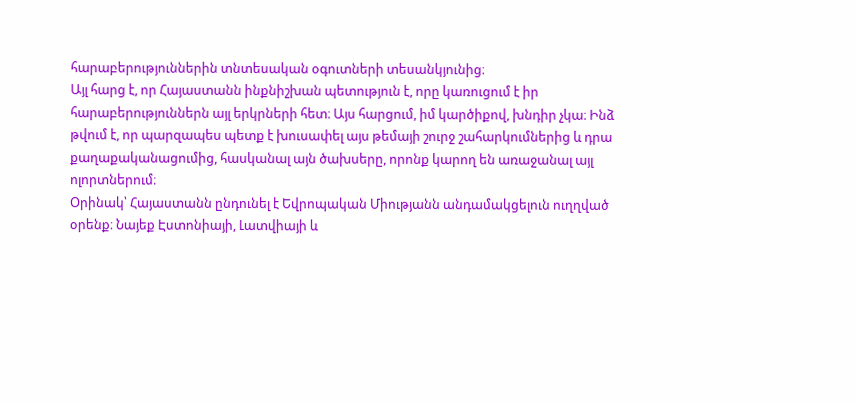հարաբերություններին տնտեսական օգուտների տեսանկյունից։
Այլ հարց է, որ Հայաստանն ինքնիշխան պետություն է, որը կառուցում է իր հարաբերություններն այլ երկրների հետ։ Այս հարցում, իմ կարծիքով, խնդիր չկա։ Ինձ թվում է, որ պարզապես պետք է խուսափել այս թեմայի շուրջ շահարկումներից և դրա քաղաքականացումից, հասկանալ այն ծախսերը, որոնք կարող են առաջանալ այլ ոլորտներում։
Օրինակ՝ Հայաստանն ընդունել է Եվրոպական Միությանն անդամակցելուն ուղղված օրենք։ Նայեք Էստոնիայի, Լատվիայի և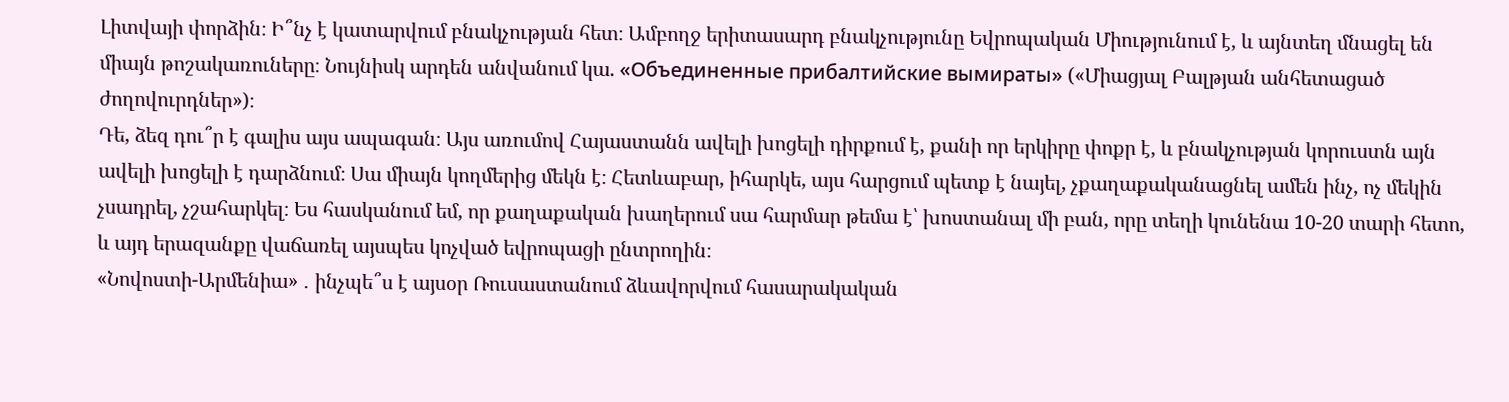Լիտվայի փորձին։ Ի՞նչ է կատարվում բնակչության հետ։ Ամբողջ երիտասարդ բնակչությունը Եվրոպական Միությունում է, և այնտեղ մնացել են միայն թոշակառուները։ Նույնիսկ արդեն անվանում կա. «Объединенные прибалтийские вымираты» («Միացյալ Բալթյան անհետացած ժողովուրդներ»)։
Դե, ձեզ դու՞ր է գալիս այս ապագան։ Այս առումով Հայաստանն ավելի խոցելի դիրքում է, քանի որ երկիրը փոքր է, և բնակչության կորուստն այն ավելի խոցելի է դարձնում։ Սա միայն կողմերից մեկն է։ Հետևաբար, իհարկե, այս հարցում պետք է նայել, չքաղաքականացնել ամեն ինչ, ոչ մեկին չսադրել, չշահարկել։ Ես հասկանում եմ, որ քաղաքական խաղերում սա հարմար թեմա է՝ խոստանալ մի բան, որը տեղի կունենա 10-20 տարի հետո, և այդ երազանքը վաճառել այսպես կոչված եվրոպացի ընտրողին։
«Նովոստի-Արմենիա» ․ ինչպե՞ս է այսօր Ռուսաստանում ձևավորվում հասարակական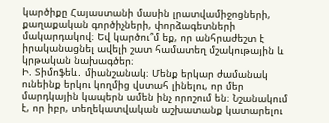կարծիքը Հայաստանի մասին լրատվամիջոցների, քաղաքական գործիչների, փորձագետների մակարդակով։ Եվ կարծու՞մ եք, որ անհրաժեշտ է իրականացնել ավելի շատ համատեղ մշակութային և կրթական նախագծեր։
Ի. Տիմոֆեև․ միանշանակ։ Մենք երկար ժամանակ ունեինք երկու կողմից վստահ լինելու, որ մեր մարդկային կապերն ամեն ինչ որոշում են։ Նշանակում է, որ իբր, տեղեկատվական աշխատանք կատարելու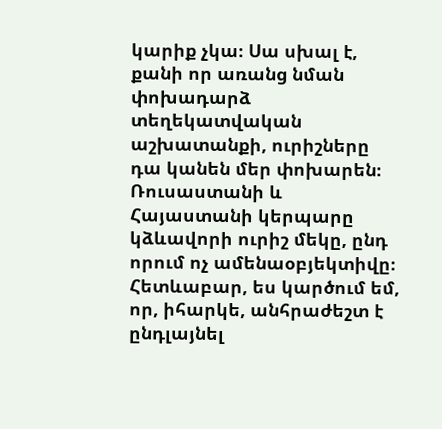կարիք չկա։ Սա սխալ է, քանի որ առանց նման փոխադարձ տեղեկատվական աշխատանքի, ուրիշները դա կանեն մեր փոխարեն։ Ռուսաստանի և Հայաստանի կերպարը կձևավորի ուրիշ մեկը, ընդ որում ոչ ամենաօբյեկտիվը։ Հետևաբար, ես կարծում եմ, որ, իհարկե, անհրաժեշտ է ընդլայնել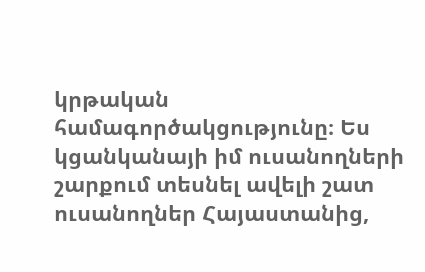կրթական համագործակցությունը։ Ես կցանկանայի իմ ուսանողների շարքում տեսնել ավելի շատ ուսանողներ Հայաստանից,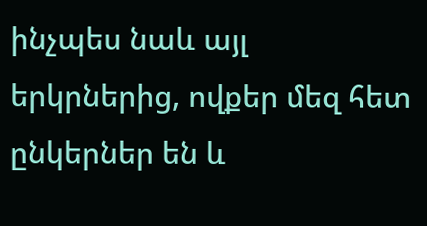ինչպես նաև այլ երկրներից, ովքեր մեզ հետ ընկերներ են և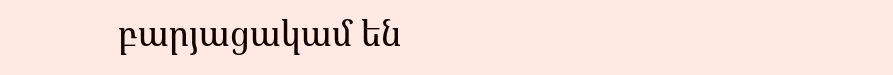բարյացակամ են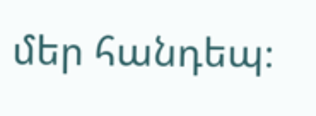մեր հանդեպ։